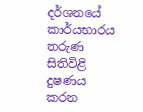දර්ශනයේ කාර්යභාරය තරුණ සිතිවිළි දුෂණය කරන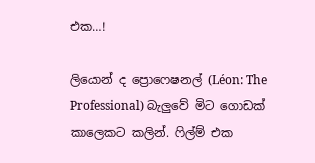එක…!

ලියොන් ද ප්‍රොෆෙෂනල් (Léon: The Professional) බැලුවේ මිට ගොඩක් කාලෙකට කලින්. ෆිල්ම් එක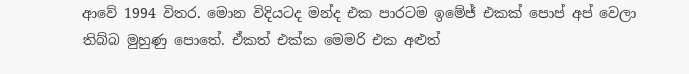ආවේ 1994 විතර. මොන විදියටද මන්ද එක පාරටම ඉමේජ් එකක් පොප් අප් වෙලා තිබ්බ මුහුණු පොතේ. ඒකත් එක්ක මෙමරි එක අළුත්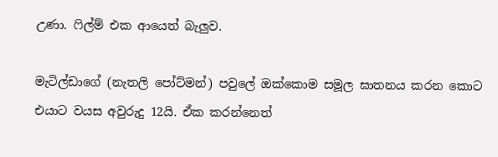උණා. ෆිල්ම් එක ආයෙත් බැලුව.

මැටිල්ඩාගේ (නැතලි පෝට්මන්) පවුලේ ඔක්කොම සමූල ඝාතනය කරන කොට එයාට වයස අවුරුදු 12යි. ඒක කරන්නෙත්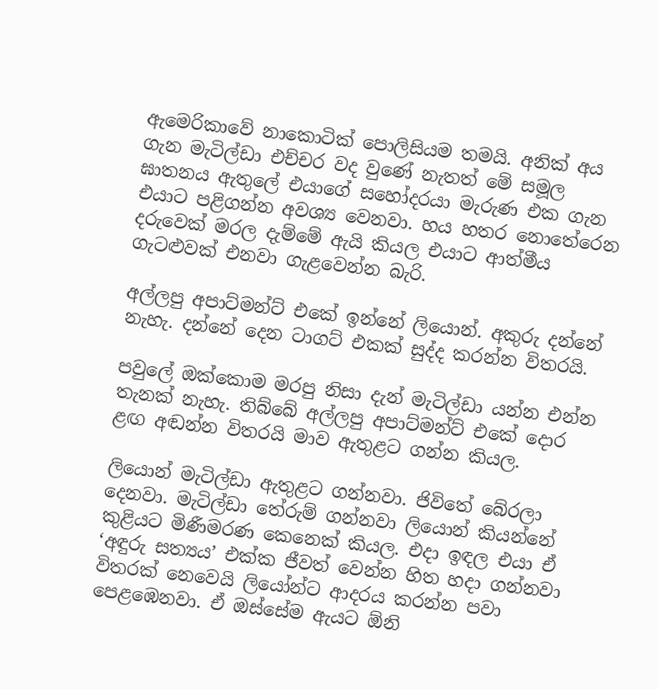ඇමෙරිකාවේ නාකොටික් පොලිසියම තමයි. අනික් අය ගැන මැටිල්ඩා එච්චර වද වුණේ නැතත් මේ සමූල ඝාතනය ඇතුලේ එයාගේ සහෝදරයා මැරුණ එක ගැන එයාට පළිගන්න අවශ්‍ය වෙනවා. හය හතර නොතේරෙන දරුවෙක් මරල දැම්මේ ඇයි කියල එයාට ආත්මීය ගැටළුවක් එනවා ගැළවෙන්න බැරි.

අල්ලපු අපාට්මන්ට් එකේ ඉන්නේ ලියොන්. අකුරු දන්නේ නැහැ. දන්නේ දෙන ටාගට් එකක් සුද්ද කරන්න විතරයි.

පවුලේ ඔක්කොම මරපු නිසා දැන් මැටිල්ඩා යන්න එන්න තැනක් නැහැ. තිබ්බේ අල්ලපු අපාට්මන්ට් එකේ දොර ළඟ අඬන්න විතරයි මාව ඇතුළට ගන්න කියල.

ලියොන් මැටිල්ඩා ඇතුළට ගන්නවා. ජිවිතේ බේරලා දෙනවා. මැටිල්ඩා තේරුම් ගන්නවා ලියොන් කියන්නේ කුළියට මිණීමරණ කෙනෙක් කියල. එදා ඉඳල එයා ඒ ‘අඳුරු සත්‍යය’ එක්ක ජීවත් වෙන්න හිත හදා ගන්නවා විතරක් නෙවෙයි ලියෝන්ට ආදරය කරන්න පවා පෙළඹෙනවා. ඒ ඔස්සේම ඇයට ඕනි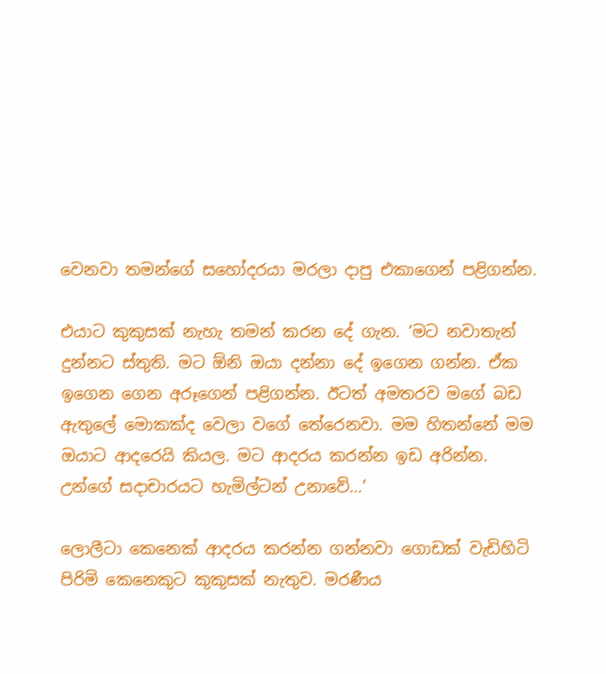වෙනවා තමන්ගේ සහෝදරයා මරලා දාපු එකාගෙන් පළිගන්න.

එයාට කුකුසක් නැහැ තමන් කරන දේ ගැන. ‘මට නවාතැන් දුන්නට ස්තුති. මට ඕනි ඔයා දන්නා දේ ඉගෙන ගන්න. ඒක ඉගෙන ගෙන අරූගෙන් පළිගන්න. ඊටත් අමතරව මගේ බඩ ඇතුලේ මොකක්ද වෙලා වගේ තේරෙනවා. මම හිතන්නේ මම ඔයාට ආදරෙයි කියල. මට ආදරය කරන්න ඉඩ අරින්න. උන්ගේ සදාචාරයට හැමිල්ටන් උනාවේ…’

ලොලීටා කෙනෙක් ආදරය කරන්න ගන්නවා ගොඩක් වැඩිහිටි පිරිමි කෙනෙකුට කුකුසක් නැතුව. මරණීය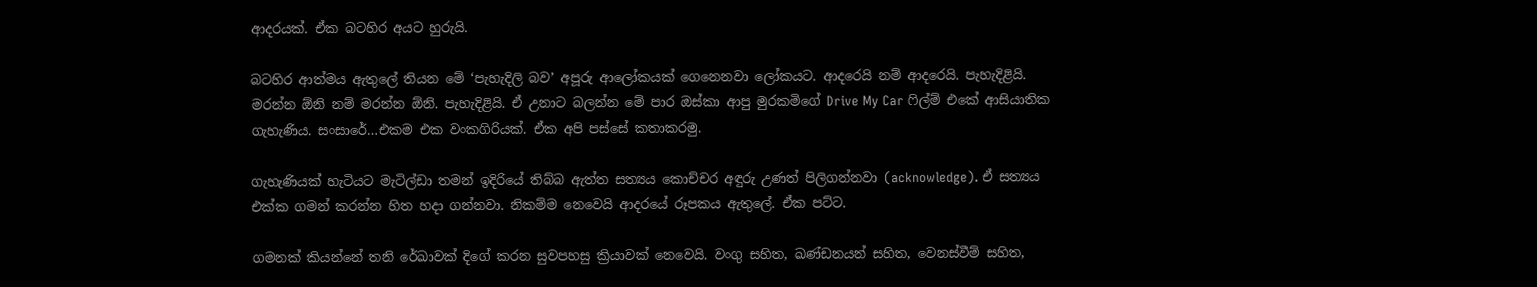ආදරයක්. ඒක බටහිර අයට හුරුයි.

බටහිර ආත්මය ඇතුලේ තියන මේ ‘පැහැදිලි බව’ අපූරු ආලෝකයක් ගෙනෙනවා ලෝකයට. ආදරෙයි නම් ආදරෙයි. පැහැදිළියි. මරන්න ඕනි නම් මරන්න ඕනි. පැහැදිළියි. ඒ උනාට බලන්න මේ පාර ඔස්කා ආපු මුරකමිගේ Drive My Car ෆිල්ම් එකේ ආසියාතික ගැහැණිය. සංසාරේ…එකම එක වංකගිරියක්. ඒක අපි පස්සේ කතාකරමු.

ගැහැණියක් හැටියට මැටිල්ඩා තමන් ඉදිරියේ තිබ්බ ඇත්ත සත්‍යය කොච්චර අඳුරු උණත් පිලිගන්නවා (acknowledge). ඒ සත්‍යය එක්ක ගමන් කරන්න හිත හදා ගන්නවා. නිකම්ම නෙවෙයි ආදරයේ රූපකය ඇතුලේ. ඒක පට්ට.

ගමනක් කියන්නේ තනි රේඛාවක් දිගේ කරන සුවපහසු ක්‍රියාවක් නෙවෙයි. වංගු සහිත, ඛණ්ඩනයන් සහිත, වෙනස්වීම් සහිත,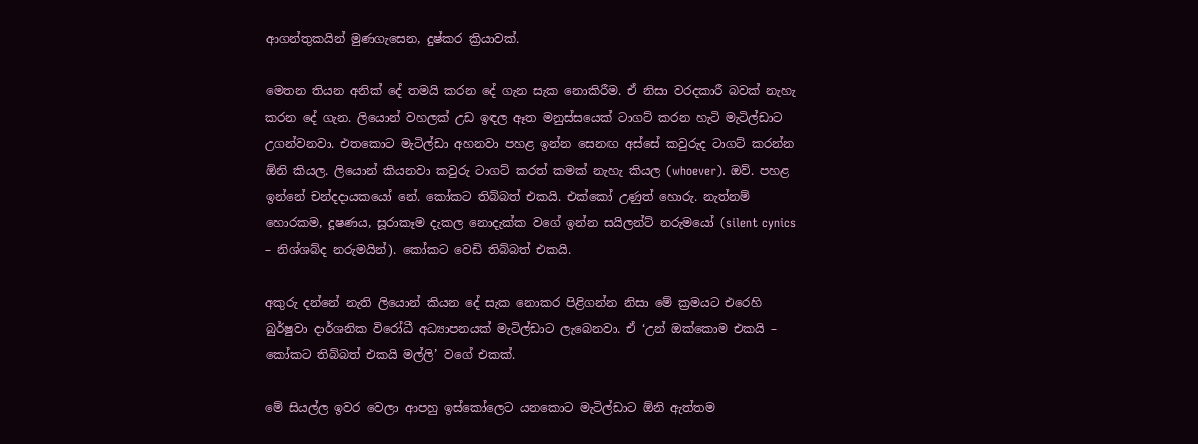ආගන්තුකයින් මුණගැසෙන, දුෂ්කර ක්‍රියාවක්.

මෙතන තියන අනික් දේ තමයි කරන දේ ගැන සැක නොකිරීම. ඒ නිසා වරදකාරී බවක් නැහැ කරන දේ ගැන. ලියොන් වහලක් උඩ ඉඳල ඈත මනුස්සයෙක් ටාගට් කරන හැටි මැටිල්ඩාට උගන්වනවා. එතකොට මැටිල්ඩා අහනවා පහළ ඉන්න සෙනඟ අස්සේ කවුරුද ටාගට් කරන්න ඕනි කියල. ලියොන් කියනවා කවුරු ටාගට් කරත් කමක් නැහැ කියල (whoever). ඔව්. පහළ ඉන්නේ චන්දදායකයෝ නේ. කෝකට තිබ්බත් එකයි. එක්කෝ උණුත් හොරු. නැත්නම් හොරකම, දූෂණය, සූරාකෑම දැකල නොදැක්ක වගේ ඉන්න සයිලන්ට් නරුමයෝ (silent cynics – නිශ්ශබ්ද නරුමයින්). කෝකට වෙඩි තිබ්බත් එකයි.

අකුරු දන්නේ නැති ලියොන් කියන දේ සැක නොකර පිළිගන්න නිසා මේ ක්‍රමයට එරෙහි බුර්ෂුවා දාර්ශනික විරෝධී අධ්‍යාපනයක් මැටිල්ඩාට ලැබෙනවා. ඒ ‘උන් ඔක්කොම එකයි – කෝකට තිබ්බත් එකයි මල්ලි’ වගේ එකක්.

මේ සියල්ල ඉවර වෙලා ආපහු ඉස්කෝලෙට යනකොට මැටිල්ඩාට ඕනි ඇත්තම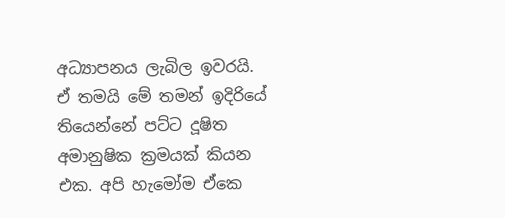අධ්‍යාපනය ලැබිල ඉවරයි. ඒ තමයි මේ තමන් ඉදිරියේ තියෙන්නේ පට්ට දූෂිත අමානුෂික ක්‍රමයක් කියන එක. අපි හැමෝම ඒකෙ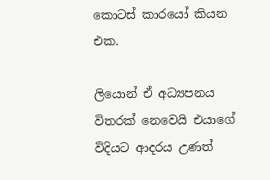කොටස් කාරයෝ කියන එක.

ලියොන් ඒ අධ්‍යපනය විතරක් නෙවෙයි එයාගේ විදියට ආදරය උණත්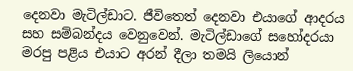දෙනවා මැටිල්ඩාට. ජීවිතෙත් දෙනවා එයාගේ ආදරය සහ සම්බන්දය වෙනුවෙන්. මැටිල්ඩාගේ සහෝදරයා මරපු පළිය එයාට අරන් දීලා තමයි ලියොන්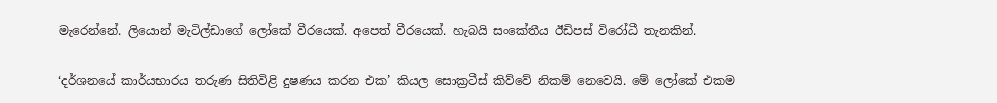මැරෙන්නේ. ලියොන් මැටිල්ඩාගේ ලෝකේ වීරයෙක්. අපෙත් වීරයෙක්. හැබයි සංකේතීය ඊඩිපස් විරෝධී තැනකින්.

‘දර්ශනයේ කාර්යභාරය තරුණ සිතිවිළි දුෂණය කරන එක’ කියල සොක්‍රටීස් කිව්වේ නිකම් නෙවෙයි. මේ ලෝකේ එකම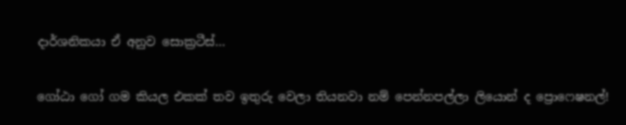දාර්ශනිකයා ඒ අනුව සොක්‍රටීස්…

ගෝඨා ගෝ ගම කියල එකක් තව ඉතුරු වෙලා තියනවා නම් පෙන්නපල්ලා ලියොන් ද ප්‍රොෆෙෂනල්!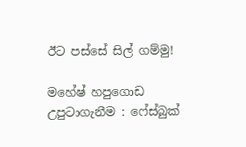ඊට පස්සේ සිල් ගම්මු!

මහේෂ් හපුගොඩ
උපුටාගැනීම : ෆේස්බුක්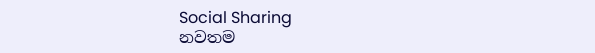Social Sharing
නවතම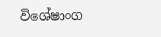විශේෂාංග